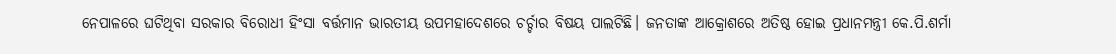ନେପାଳରେ ଘଟିଥିବା ସରକାର ବିରୋଧୀ ହିଂସା ବର୍ତ୍ତମାନ ଭାରତୀୟ ଉପମହାଦେଶରେ ଚର୍ଚ୍ଚାର ବିଷୟ ପାଲଟିଛି। ଜନତାଙ୍କ ଆକ୍ରୋଶରେ ଅତିଷ୍ଠ ହୋଇ ପ୍ରଧାନମନ୍ତ୍ରୀ କେ.ପି.ଶର୍ମା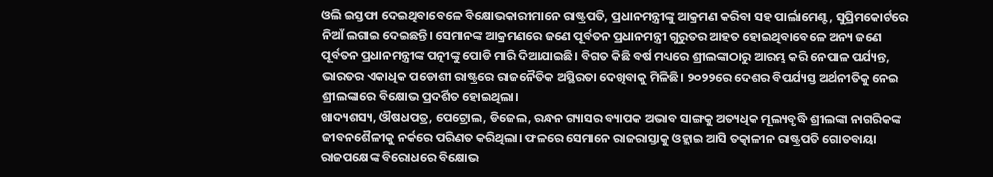ଓଲି ଇସ୍ତଫା ଦେଇଥିବାବେଳେ ବିକ୍ଷୋଭକାରୀମାନେ ରାଷ୍ଟ୍ରପତି, ପ୍ରଧାନମନ୍ତ୍ରୀଙ୍କୁ ଆକ୍ରମଣ କରିବା ସହ ପାର୍ଲାମେଣ୍ଟ, ସୁପ୍ରିମକୋର୍ଟରେ ନିଆଁ ଲଗାଇ ଦେଇଛନ୍ତି। ସେମାନଙ୍କ ଆକ୍ରମଣରେ ଜଣେ ପୂର୍ବତନ ପ୍ରଧାନମନ୍ତ୍ରୀ ଗୁରୁତର ଆହତ ହୋଇଥିବାବେଳେ ଅନ୍ୟ ଜଣେ ପୂର୍ବତନ ପ୍ରଧାନମନ୍ତ୍ରୀଙ୍କ ପତ୍ନୀଙ୍କୁ ପୋଡି ମାରି ଦିଆଯାଇଛି। ବିଗତ କିଛି ବର୍ଷ ମଧ୍ୟରେ ଶ୍ରୀଲଙ୍କାଠାରୁ ଆରମ୍ଭ କରି ନେପାଳ ପର୍ଯ୍ୟନ୍ତ, ଭାରତର ଏକାଧିକ ପଡୋଶୀ ରାଷ୍ଟ୍ରରେ ରାଜନୈତିକ ଅସ୍ଥିରତା ଦେଖିବାକୁ ମିଳିଛି। ୨୦୨୨ରେ ଦେଶର ବିପର୍ଯ୍ୟସ୍ତ ଅର୍ଥନୀତିକୁ ନେଇ ଶ୍ରୀଲଙ୍କାରେ ବିକ୍ଷୋଭ ପ୍ରଦର୍ଶିତ ହୋଇଥିଲା।
ଖାଦ୍ୟଶସ୍ୟ, ଔଷଧପତ୍ର, ପେଟ୍ରୋଲ, ଡିଜେଲ, ରନ୍ଧନ ଗ୍ୟାସର ବ୍ୟାପକ ଅଭାବ ସାଙ୍ଗକୁ ଅତ୍ୟଧିକ ମୂଲ୍ୟବୃଦ୍ଧି ଶ୍ରୀଲଙ୍କା ନାଗରିକଙ୍କ ଜୀବନଶୈଳୀକୁ ନର୍କରେ ପରିଣତ କରିଥିଲା। ଫଳରେ ସେମାନେ ରାଜରାସ୍ତାକୁ ଓହ୍ଲାଇ ଆସି ତତ୍କାଳୀନ ରାଷ୍ଟ୍ରପତି ଗୋତବାୟା ରାଜପକ୍ଷେଙ୍କ ବିରୋଧରେ ବିକ୍ଷୋଭ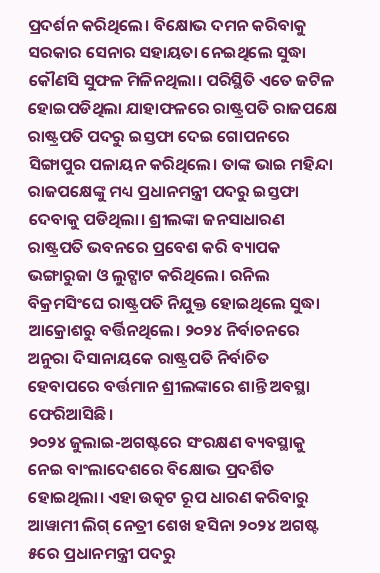ପ୍ରଦର୍ଶନ କରିଥିଲେ। ବିକ୍ଷୋଭ ଦମନ କରିବାକୁ ସରକାର ସେନାର ସହାୟତା ନେଇଥିଲେ ସୁଦ୍ଧା କୌଣସି ସୁଫଳ ମିଳିନଥିଲା। ପରିସ୍ଥିତି ଏତେ ଜଟିଳ ହୋଇପଡିଥିଲା ଯାହାଫଳରେ ରାଷ୍ଟ୍ରପତି ରାଜପକ୍ଷେ ରାଷ୍ଟ୍ରପତି ପଦରୁ ଇସ୍ତଫା ଦେଇ ଗୋପନରେ ସିଙ୍ଗାପୁର ପଳାୟନ କରିଥିଲେ। ତାଙ୍କ ଭାଇ ମହିନ୍ଦା ରାଜପକ୍ଷେଙ୍କୁ ମଧ୍ୟ ପ୍ରଧାନମନ୍ତ୍ରୀ ପଦରୁ ଇସ୍ତଫା ଦେବାକୁ ପଡିଥିଲା। ଶ୍ରୀଲଙ୍କା ଜନସାଧାରଣ ରାଷ୍ଟ୍ରପତି ଭବନରେ ପ୍ରବେଶ କରି ବ୍ୟାପକ ଭଙ୍ଗାରୁଜା ଓ ଲୁଟ୍ପାଟ କରିଥିଲେ। ରନିଲ ବିକ୍ରମସିଂଘେ ରାଷ୍ଟ୍ରପତି ନିଯୁକ୍ତ ହୋଇଥିଲେ ସୁଦ୍ଧା ଆକ୍ରୋଶରୁ ବର୍ତ୍ତିନଥିଲେ। ୨୦୨୪ ନିର୍ବାଚନରେ ଅନୁରା ଦିସାନାୟକେ ରାଷ୍ଟ୍ରପତି ନିର୍ବାଚିତ ହେବାପରେ ବର୍ତ୍ତମାନ ଶ୍ରୀଲଙ୍କାରେ ଶାନ୍ତି ଅବସ୍ଥା ଫେରିଆସିଛି।
୨୦୨୪ ଜୁଲାଇ-ଅଗଷ୍ଟରେ ସଂରକ୍ଷଣ ବ୍ୟବସ୍ଥାକୁ ନେଇ ବାଂଲାଦେଶରେ ବିକ୍ଷୋଭ ପ୍ରଦର୍ଶିତ ହୋଇଥିଲା। ଏହା ଉତ୍କଟ ରୂପ ଧାରଣ କରିବାରୁ ଆୱାମୀ ଲିଗ୍ ନେତ୍ରୀ ଶେଖ ହସିନା ୨୦୨୪ ଅଗଷ୍ଟ ୫ରେ ପ୍ରଧାନମନ୍ତ୍ରୀ ପଦରୁ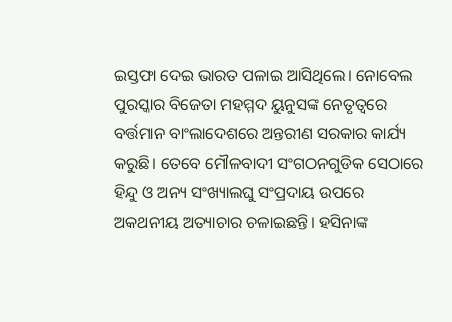ଇସ୍ତଫା ଦେଇ ଭାରତ ପଳାଇ ଆସିଥିଲେ। ନୋବେଲ ପୁରସ୍କାର ବିଜେତା ମହମ୍ମଦ ୟୁନୁସଙ୍କ ନେତୃତ୍ବରେ ବର୍ତ୍ତମାନ ବାଂଲାଦେଶରେ ଅନ୍ତରୀଣ ସରକାର କାର୍ଯ୍ୟ କରୁଛି। ତେବେ ମୌଳବାଦୀ ସଂଗଠନଗୁଡିକ ସେଠାରେ ହିନ୍ଦୁ ଓ ଅନ୍ୟ ସଂଖ୍ୟାଲଘୁ ସଂପ୍ରଦାୟ ଉପରେ ଅକଥନୀୟ ଅତ୍ୟାଚାର ଚଳାଇଛନ୍ତି। ହସିନାଙ୍କ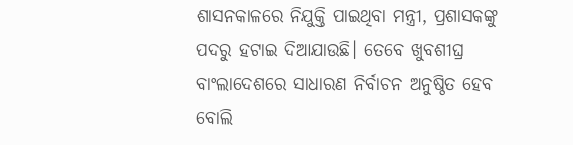ଶାସନକାଳରେ ନିଯୁକ୍ତି ପାଇଥିବା ମନ୍ତ୍ରୀ, ପ୍ରଶାସକଙ୍କୁ ପଦରୁ ହଟାଇ ଦିଆଯାଉଛି। ତେବେ ଖୁବଶୀଘ୍ର ବାଂଲାଦେଶରେ ସାଧାରଣ ନିର୍ବାଚନ ଅନୁଷ୍ଠିତ ହେବ ବୋଲି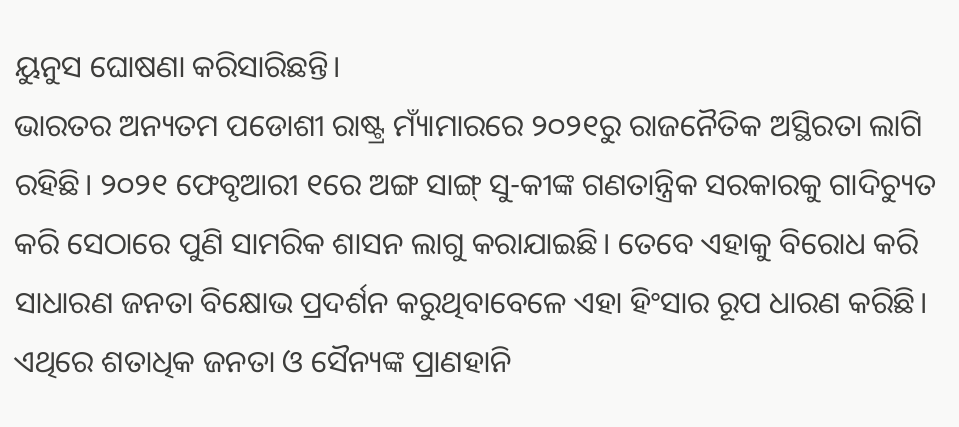ୟୁନୁସ ଘୋଷଣା କରିସାରିଛନ୍ତି।
ଭାରତର ଅନ୍ୟତମ ପଡୋଶୀ ରାଷ୍ଟ୍ର ମ୍ୟାଁମାରରେ ୨୦୨୧ରୁ ରାଜନୈତିକ ଅସ୍ଥିରତା ଲାଗି ରହିଛି। ୨୦୨୧ ଫେବୃଆରୀ ୧ରେ ଅଙ୍ଗ ସାଙ୍ଗ୍ ସୁ-କୀଙ୍କ ଗଣତାନ୍ତ୍ରିକ ସରକାରକୁ ଗାଦିଚ୍ୟୁତ କରି ସେଠାରେ ପୁଣି ସାମରିକ ଶାସନ ଲାଗୁ କରାଯାଇଛି। ତେବେ ଏହାକୁ ବିରୋଧ କରି ସାଧାରଣ ଜନତା ବିକ୍ଷୋଭ ପ୍ରଦର୍ଶନ କରୁଥିବାବେଳେ ଏହା ହିଂସାର ରୂପ ଧାରଣ କରିଛି। ଏଥିରେ ଶତାଧିକ ଜନତା ଓ ସୈନ୍ୟଙ୍କ ପ୍ରାଣହାନି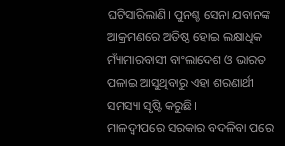ଘଟିସାରିଲାଣି। ପୁନଶ୍ଚ ସେନା ଯବାନଙ୍କ ଆକ୍ରମଣରେ ଅତିଷ୍ଠ ହୋଇ ଲକ୍ଷାଧିକ ମ୍ୟାଁମାରବାସୀ ବାଂଲାଦେଶ ଓ ଭାରତ ପଳାଇ ଆସୁଥିବାରୁ ଏହା ଶରଣାର୍ଥୀ ସମସ୍ୟା ସୃଷ୍ଟି କରୁଛି।
ମାଳଦ୍ବୀପରେ ସରକାର ବଦଳିବା ପରେ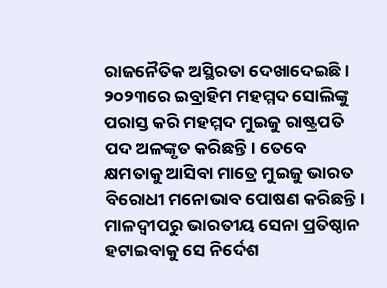ରାଜନୈତିକ ଅସ୍ଥିରତା ଦେଖାଦେଇଛି। ୨୦୨୩ରେ ଇବ୍ରାହିମ ମହମ୍ମଦ ସୋଲିଙ୍କୁ ପରାସ୍ତ କରି ମହମ୍ମଦ ମୁଇଜୁ ରାଷ୍ଟ୍ରପତି ପଦ ଅଳଙ୍କୃତ କରିଛନ୍ତି। ତେବେ କ୍ଷମତାକୁ ଆସିବା ମାତ୍ରେ ମୁଇଜୁ ଭାରତ ବିରୋଧୀ ମନୋଭାବ ପୋଷଣ କରିଛନ୍ତି। ମାଳଦ୍ବୀପରୁ ଭାରତୀୟ ସେନା ପ୍ରତିଷ୍ଠାନ ହଟାଇବାକୁ ସେ ନିର୍ଦେଶ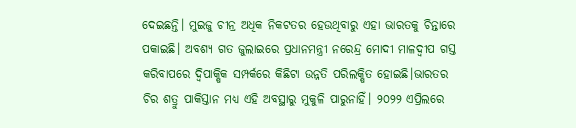ଦେଇଛନ୍ତି। ମୁଇଜୁ ଚୀନ୍ର ଅଧିକ ନିକଟତର ହେଉଥିବାରୁ ଏହା ଭାରତକୁ ଚିନ୍ତାରେ ପକାଇଛି। ଅବଶ୍ୟ ଗତ ଜୁଲାଇରେ ପ୍ରଧାନମନ୍ତ୍ରୀ ନରେନ୍ଦ୍ର ମୋଦୀ ମାଳଦ୍ବୀପ ଗସ୍ତ କରିବାପରେ ଦ୍ବିପାକ୍ଷିକ ସମ୍ପର୍କରେ କିଛିଟା ଉନ୍ନତି ପରିଲକ୍ଷିତ ହୋଇଛି।ଭାରତର ଚିର ଶତ୍ରୁ ପାକିସ୍ତାନ ମଧ୍ୟ ଏହି ଅବସ୍ଥାରୁ ମୁକୁଳି ପାରୁନାହିଁ। ୨୦୨୨ ଏପ୍ରିଲରେ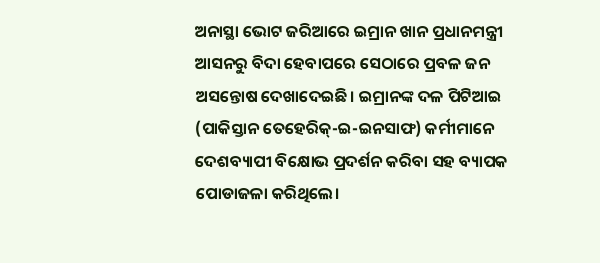ଅନାସ୍ଥା ଭୋଟ ଜରିଆରେ ଇମ୍ରାନ ଖାନ ପ୍ରଧାନମନ୍ତ୍ରୀ ଆସନରୁ ବିଦା ହେବାପରେ ସେଠାରେ ପ୍ରବଳ ଜନ ଅସନ୍ତୋଷ ଦେଖାଦେଇଛି। ଇମ୍ରାନଙ୍କ ଦଳ ପିଟିଆଇ (ପାକିସ୍ତାନ ତେହେରିକ୍-ଇ-ଇନସାଫ) କର୍ମୀମାନେ ଦେଶବ୍ୟାପୀ ବିକ୍ଷୋଭ ପ୍ରଦର୍ଶନ କରିବା ସହ ବ୍ୟାପକ ପୋଡାଜଳା କରିଥିଲେ।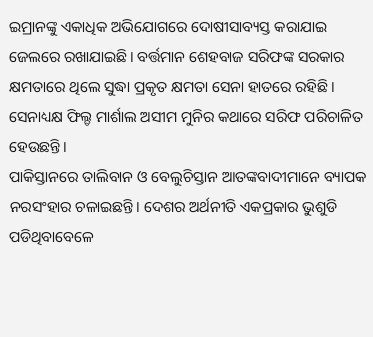ଇମ୍ରାନଙ୍କୁ ଏକାଧିକ ଅଭିଯୋଗରେ ଦୋଷୀସାବ୍ୟସ୍ତ କରାଯାଇ ଜେଲରେ ରଖାଯାଇଛି। ବର୍ତ୍ତମାନ ଶେହବାଜ ସରିଫଙ୍କ ସରକାର କ୍ଷମତାରେ ଥିଲେ ସୁଦ୍ଧା ପ୍ରକୃତ କ୍ଷମତା ସେନା ହାତରେ ରହିଛି। ସେନାଧ୍ୟକ୍ଷ ଫିଲ୍ଡ ମାର୍ଶାଲ ଅସୀମ ମୁନିର କଥାରେ ସରିଫ ପରିଚାଳିତ ହେଉଛନ୍ତି।
ପାକିସ୍ତାନରେ ତାଲିବାନ ଓ ବେଲୁଚିସ୍ତାନ ଆତଙ୍କବାଦୀମାନେ ବ୍ୟାପକ ନରସଂହାର ଚଳାଇଛନ୍ତି। ଦେଶର ଅର୍ଥନୀତି ଏକପ୍ରକାର ଭୁଶୁଡି ପଡିଥିବାବେଳେ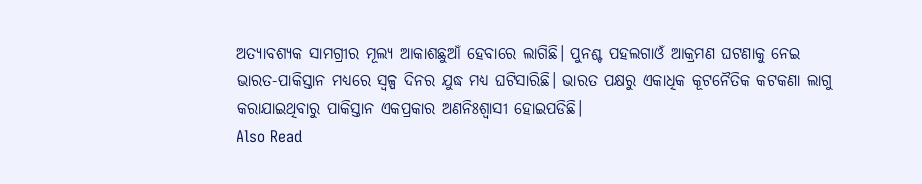ଅତ୍ୟାବଶ୍ୟକ ସାମଗ୍ରୀର ମୂଲ୍ୟ ଆକାଶଛୁଆଁ ହେବାରେ ଲାଗିଛି। ପୁନଶ୍ଚ ପହଲଗାଓଁ ଆକ୍ରମଣ ଘଟଣାକୁ ନେଇ ଭାରତ-ପାକିସ୍ତାନ ମଧ୍ୟରେ ସ୍ବଳ୍ପ ଦିନର ଯୁଦ୍ଧ ମଧ୍ୟ ଘଟିସାରିଛି। ଭାରତ ପକ୍ଷରୁ ଏକାଧିକ କୂଟନୈତିକ କଟକଣା ଲାଗୁ କରାଯାଇଥିବାରୁ ପାକିସ୍ତାନ ଏକପ୍ରକାର ଅଣନିଃଶ୍ବାସୀ ହୋଇପଡିଛି।
Also Read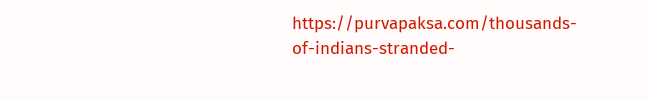https://purvapaksa.com/thousands-of-indians-stranded-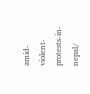amid-violent-protests-in-nepal/